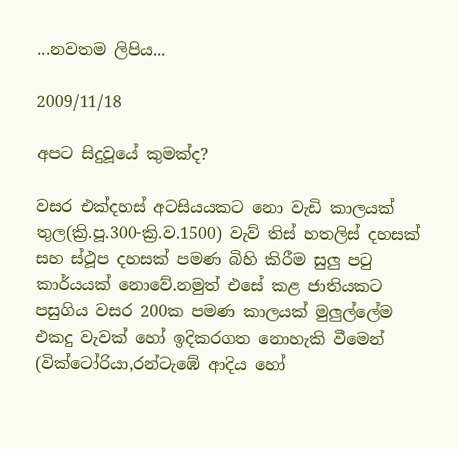...නවතම ලිපිය...

2009/11/18

අපට සිදුවූයේ කුමක්ද?

වසර එක්දහස් අටසියයකට නො වැඩි කාලයක් තුල(ක්‍රි.පූ.300-ක්‍රි.ව.1500) වැව් තිස් හතලිස් දහසක් සහ ස්ථූප දහසක් පමණ බිහි කිරීම සුලු පටු කාර්යයක් නොවේ.නමුත් එසේ කළ ජාතියකට පසුගිය වසර 200ක පමණ කාලයක් මුලුල්ලේම එකදු වැවක් හෝ ඉදිකරගත නොහැකි වීමෙන් (වික්ටෝරියා,රන්ටැඹේ ආදිය හෝ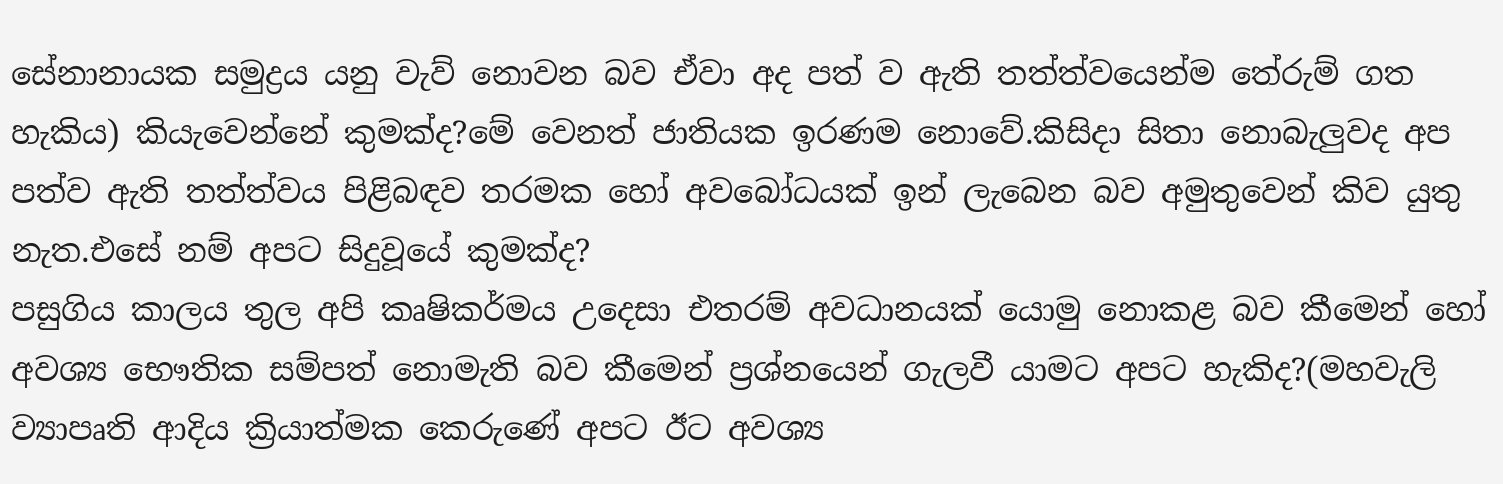සේනානායක සමුද්‍රය යනු වැව් නොවන බව ඒවා අද පත් ව ඇති තත්ත්වයෙන්ම තේරුම් ගත හැකිය) කියැවෙන්නේ කුමක්ද?මේ වෙනත් ජාතියක ඉරණම නොවේ.කිසිදා සිතා නොබැලුවද අප පත්ව ඇති තත්ත්වය පිළිබඳව තරමක හෝ අවබෝධයක් ඉන් ලැබෙන බව අමුතුවෙන් කිව යුතු නැත.එසේ නම් අපට සිදුවූයේ කුමක්ද?
පසුගිය කාලය තුල අපි කෘෂිකර්මය උදෙසා එතරම් අවධානයක් යොමු නොකළ බව කීමෙන් හෝ අවශ්‍ය භෞතික සම්පත් නොමැති බව කීමෙන් ප්‍රශ්නයෙන් ගැලවී යාමට අපට හැකිද?(මහවැලි ව්‍යාපෘති ආදිය ක්‍රියාත්මක කෙරුණේ අපට ඊට අවශ්‍ය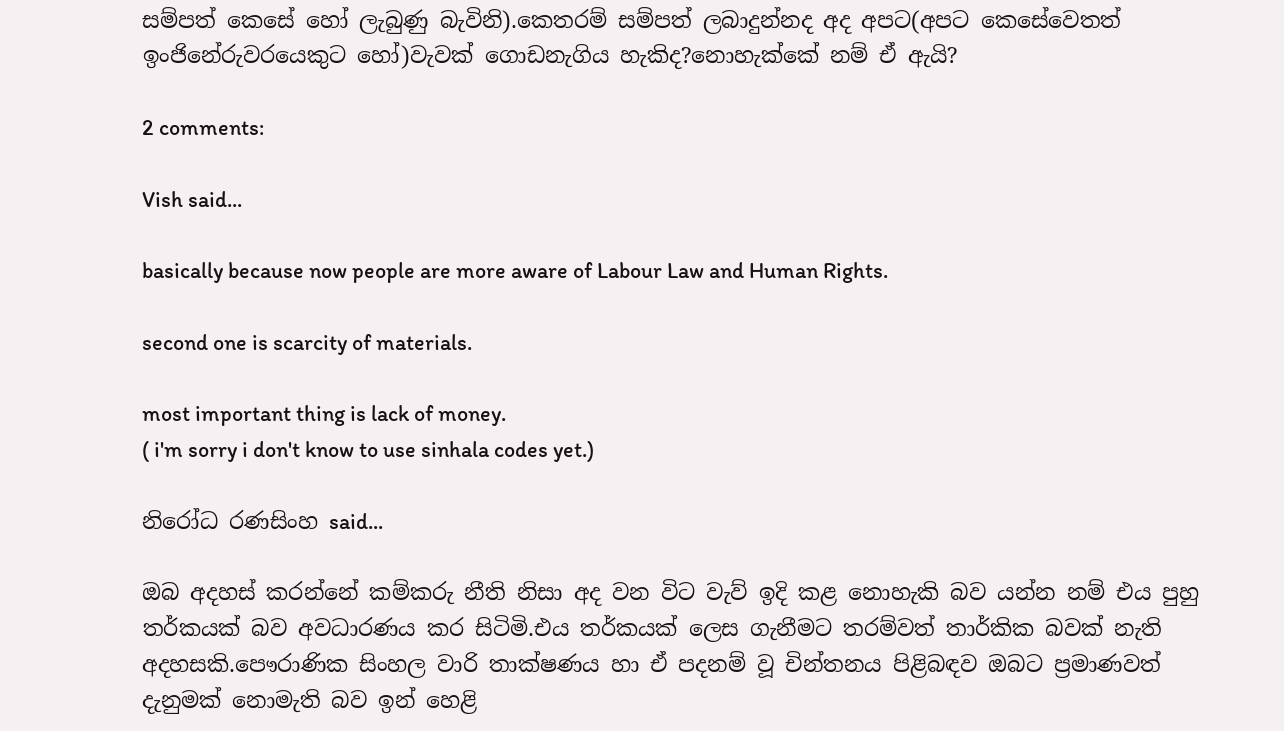සම්පත් කෙසේ හෝ ලැබුණු බැවිනි).කෙතරම් සම්පත් ලබාදුන්නද අද අපට(අපට කෙසේවෙතත් ඉංජිනේරුවරයෙකුට හෝ)වැවක් ගොඩනැගිය හැකිද?නොහැක්කේ නම් ඒ ඇයි?

2 comments:

Vish said...

basically because now people are more aware of Labour Law and Human Rights.

second one is scarcity of materials.

most important thing is lack of money.
( i'm sorry i don't know to use sinhala codes yet.)

නිරෝධ රණසිංහ said...

ඔබ අදහස් කරන්නේ කම්කරු නීති නිසා අද වන විට වැව් ඉදි කළ නොහැකි බව යන්න නම් එය පුහු තර්කයක් බව අවධාරණය කර සිටිමි.එය තර්කයක් ලෙස ගැනීමට තරම්වත් තාර්කික බවක් නැති අදහසකි.පෞරාණික සිංහල වාරි තාක්ෂණය හා ඒ පදනම් වූ චින්තනය පිළිබඳව ඔබට ප්‍රමාණවත් දැනුමක් නොමැති බව ඉන් හෙළි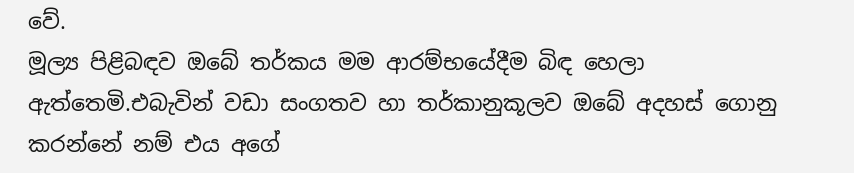වේ.
මූල්‍ය පිළිබඳව ඔබේ තර්කය මම ආරම්භයේදීම බිඳ හෙලා ඇත්තෙමි.එබැවින් වඩා සංගතව හා තර්කානුකූලව ඔබේ අදහස් ගොනු කරන්නේ නම් එය අගේ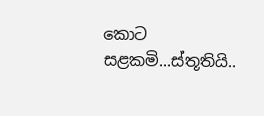කොට සළකමි...ස්තූතියි..